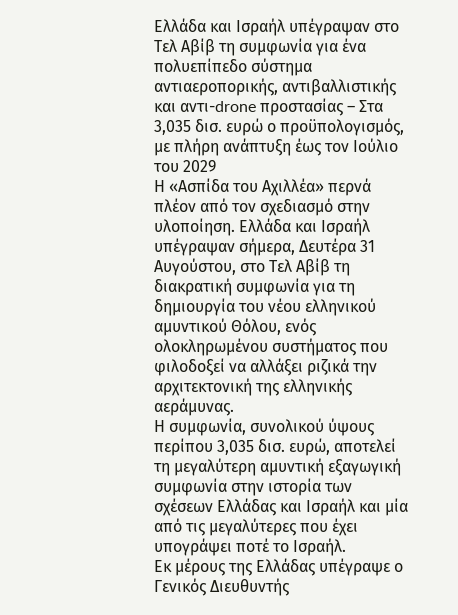Ελλάδα και Ισραήλ υπέγραψαν στο Τελ Αβίβ τη συμφωνία για ένα πολυεπίπεδο σύστημα αντιαεροπορικής, αντιβαλλιστικής και αντι-drone προστασίας – Στα 3,035 δισ. ευρώ ο προϋπολογισμός, με πλήρη ανάπτυξη έως τον Ιούλιο του 2029
Η «Ασπίδα του Αχιλλέα» περνά πλέον από τον σχεδιασμό στην υλοποίηση. Ελλάδα και Ισραήλ υπέγραψαν σήμερα, Δευτέρα 31 Αυγούστου, στο Τελ Αβίβ τη διακρατική συμφωνία για τη δημιουργία του νέου ελληνικού αμυντικού Θόλου, ενός ολοκληρωμένου συστήματος που φιλοδοξεί να αλλάξει ριζικά την αρχιτεκτονική της ελληνικής αεράμυνας.
Η συμφωνία, συνολικού ύψους περίπου 3,035 δισ. ευρώ, αποτελεί τη μεγαλύτερη αμυντική εξαγωγική συμφωνία στην ιστορία των σχέσεων Ελλάδας και Ισραήλ και μία από τις μεγαλύτερες που έχει υπογράψει ποτέ το Ισραήλ.
Εκ μέρους της Ελλάδας υπέγραψε ο Γενικός Διευθυντής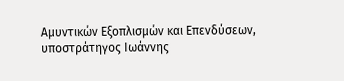Αμυντικών Εξοπλισμών και Επενδύσεων, υποστράτηγος Ιωάννης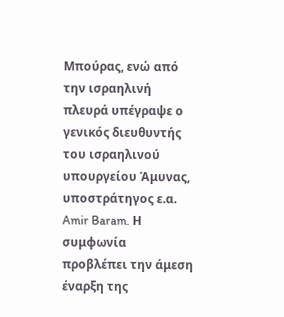Μπούρας, ενώ από την ισραηλινή πλευρά υπέγραψε ο γενικός διευθυντής του ισραηλινού υπουργείου Άμυνας, υποστράτηγος ε.α. Amir Baram. Η συμφωνία προβλέπει την άμεση έναρξη της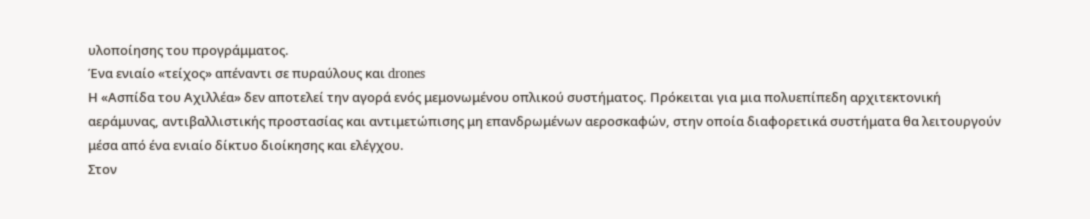υλοποίησης του προγράμματος.
Ένα ενιαίο «τείχος» απέναντι σε πυραύλους και drones
Η «Ασπίδα του Αχιλλέα» δεν αποτελεί την αγορά ενός μεμονωμένου οπλικού συστήματος. Πρόκειται για μια πολυεπίπεδη αρχιτεκτονική αεράμυνας, αντιβαλλιστικής προστασίας και αντιμετώπισης μη επανδρωμένων αεροσκαφών, στην οποία διαφορετικά συστήματα θα λειτουργούν μέσα από ένα ενιαίο δίκτυο διοίκησης και ελέγχου.
Στον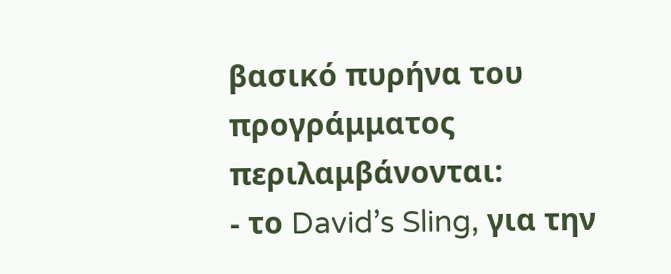βασικό πυρήνα του προγράμματος περιλαμβάνονται:
- το David’s Sling, για την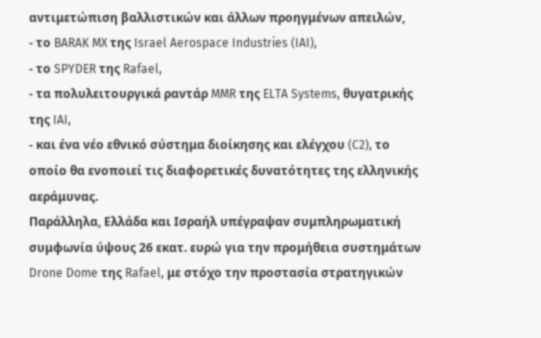αντιμετώπιση βαλλιστικών και άλλων προηγμένων απειλών,
- το BARAK MX της Israel Aerospace Industries (IAI),
- το SPYDER της Rafael,
- τα πολυλειτουργικά ραντάρ MMR της ELTA Systems, θυγατρικής της IAI,
- και ένα νέο εθνικό σύστημα διοίκησης και ελέγχου (C2), το οποίο θα ενοποιεί τις διαφορετικές δυνατότητες της ελληνικής αεράμυνας.
Παράλληλα, Ελλάδα και Ισραήλ υπέγραψαν συμπληρωματική συμφωνία ύψους 26 εκατ. ευρώ για την προμήθεια συστημάτων Drone Dome της Rafael, με στόχο την προστασία στρατηγικών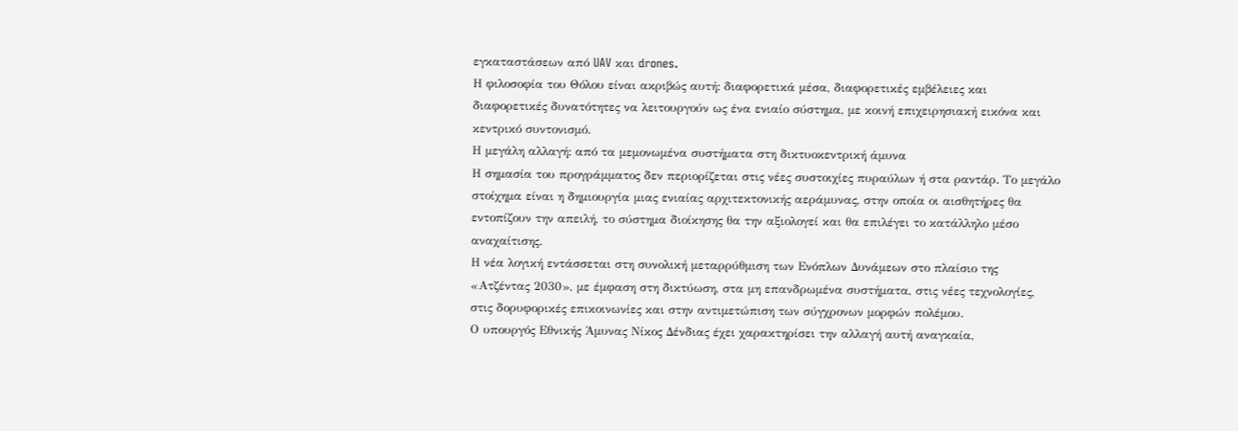εγκαταστάσεων από UAV και drones.
Η φιλοσοφία του Θόλου είναι ακριβώς αυτή: διαφορετικά μέσα, διαφορετικές εμβέλειες και διαφορετικές δυνατότητες να λειτουργούν ως ένα ενιαίο σύστημα, με κοινή επιχειρησιακή εικόνα και κεντρικό συντονισμό.
Η μεγάλη αλλαγή: από τα μεμονωμένα συστήματα στη δικτυοκεντρική άμυνα
Η σημασία του προγράμματος δεν περιορίζεται στις νέες συστοιχίες πυραύλων ή στα ραντάρ. Το μεγάλο στοίχημα είναι η δημιουργία μιας ενιαίας αρχιτεκτονικής αεράμυνας, στην οποία οι αισθητήρες θα εντοπίζουν την απειλή, το σύστημα διοίκησης θα την αξιολογεί και θα επιλέγει το κατάλληλο μέσο αναχαίτισης.
Η νέα λογική εντάσσεται στη συνολική μεταρρύθμιση των Ενόπλων Δυνάμεων στο πλαίσιο της «Ατζέντας 2030», με έμφαση στη δικτύωση, στα μη επανδρωμένα συστήματα, στις νέες τεχνολογίες, στις δορυφορικές επικοινωνίες και στην αντιμετώπιση των σύγχρονων μορφών πολέμου.
Ο υπουργός Εθνικής Άμυνας Νίκος Δένδιας έχει χαρακτηρίσει την αλλαγή αυτή αναγκαία,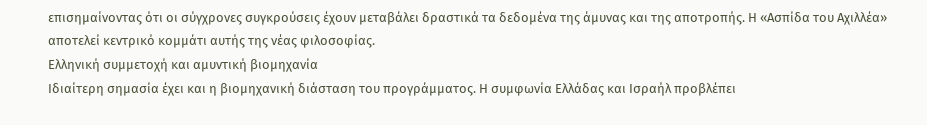επισημαίνοντας ότι οι σύγχρονες συγκρούσεις έχουν μεταβάλει δραστικά τα δεδομένα της άμυνας και της αποτροπής. Η «Ασπίδα του Αχιλλέα» αποτελεί κεντρικό κομμάτι αυτής της νέας φιλοσοφίας.
Ελληνική συμμετοχή και αμυντική βιομηχανία
Ιδιαίτερη σημασία έχει και η βιομηχανική διάσταση του προγράμματος. Η συμφωνία Ελλάδας και Ισραήλ προβλέπει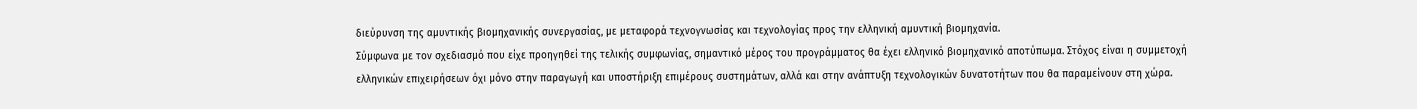διεύρυνση της αμυντικής βιομηχανικής συνεργασίας, με μεταφορά τεχνογνωσίας και τεχνολογίας προς την ελληνική αμυντική βιομηχανία.
Σύμφωνα με τον σχεδιασμό που είχε προηγηθεί της τελικής συμφωνίας, σημαντικό μέρος του προγράμματος θα έχει ελληνικό βιομηχανικό αποτύπωμα. Στόχος είναι η συμμετοχή ελληνικών επιχειρήσεων όχι μόνο στην παραγωγή και υποστήριξη επιμέρους συστημάτων, αλλά και στην ανάπτυξη τεχνολογικών δυνατοτήτων που θα παραμείνουν στη χώρα.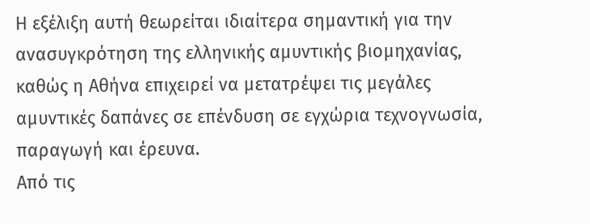Η εξέλιξη αυτή θεωρείται ιδιαίτερα σημαντική για την ανασυγκρότηση της ελληνικής αμυντικής βιομηχανίας, καθώς η Αθήνα επιχειρεί να μετατρέψει τις μεγάλες αμυντικές δαπάνες σε επένδυση σε εγχώρια τεχνογνωσία, παραγωγή και έρευνα.
Από τις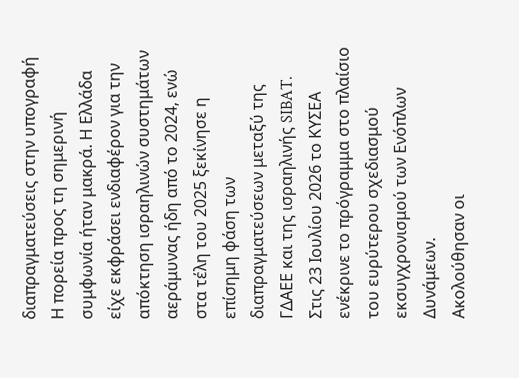διαπραγματεύσεις στην υπογραφή
Η πορεία προς τη σημερινή συμφωνία ήταν μακρά. Η Ελλάδα είχε εκφράσει ενδιαφέρον για την απόκτηση ισραηλινών συστημάτων αεράμυνας ήδη από το 2024, ενώ στα τέλη του 2025 ξεκίνησε η επίσημη φάση των διαπραγματεύσεων μεταξύ της ΓΔΑΕΕ και της ισραηλινής SIBAT.
Στις 23 Ιουλίου 2026 το ΚΥΣΕΑ ενέκρινε το πρόγραμμα στο πλαίσιο του ευρύτερου σχεδιασμού εκσυγχρονισμού των Ενόπλων Δυνάμεων.
Ακολούθησαν οι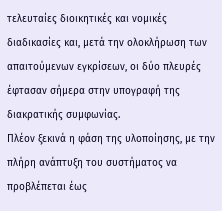τελευταίες διοικητικές και νομικές διαδικασίες και, μετά την ολοκλήρωση των απαιτούμενων εγκρίσεων, οι δύο πλευρές έφτασαν σήμερα στην υπογραφή της διακρατικής συμφωνίας.
Πλέον ξεκινά η φάση της υλοποίησης, με την πλήρη ανάπτυξη του συστήματος να προβλέπεται έως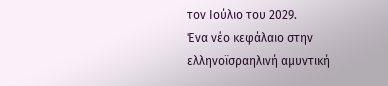τον Ιούλιο του 2029.
Ένα νέο κεφάλαιο στην ελληνοϊσραηλινή αμυντική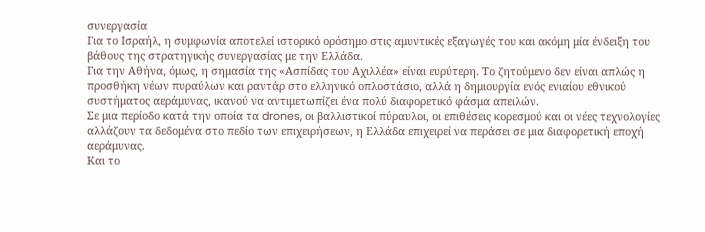συνεργασία
Για το Ισραήλ, η συμφωνία αποτελεί ιστορικό ορόσημο στις αμυντικές εξαγωγές του και ακόμη μία ένδειξη του βάθους της στρατηγικής συνεργασίας με την Ελλάδα.
Για την Αθήνα, όμως, η σημασία της «Ασπίδας του Αχιλλέα» είναι ευρύτερη. Το ζητούμενο δεν είναι απλώς η προσθήκη νέων πυραύλων και ραντάρ στο ελληνικό οπλοστάσιο, αλλά η δημιουργία ενός ενιαίου εθνικού συστήματος αεράμυνας, ικανού να αντιμετωπίζει ένα πολύ διαφορετικό φάσμα απειλών.
Σε μια περίοδο κατά την οποία τα drones, οι βαλλιστικοί πύραυλοι, οι επιθέσεις κορεσμού και οι νέες τεχνολογίες αλλάζουν τα δεδομένα στο πεδίο των επιχειρήσεων, η Ελλάδα επιχειρεί να περάσει σε μια διαφορετική εποχή αεράμυνας.
Και το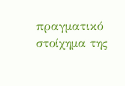πραγματικό στοίχημα της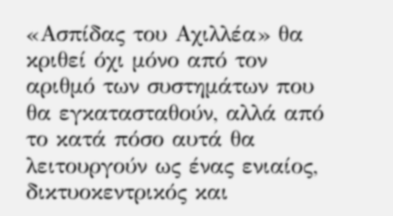«Ασπίδας του Αχιλλέα» θα κριθεί όχι μόνο από τον αριθμό των συστημάτων που θα εγκατασταθούν, αλλά από το κατά πόσο αυτά θα λειτουργούν ως ένας ενιαίος, δικτυοκεντρικός και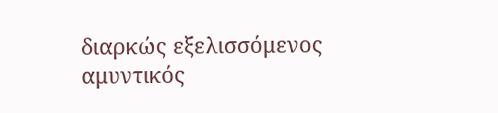διαρκώς εξελισσόμενος αμυντικός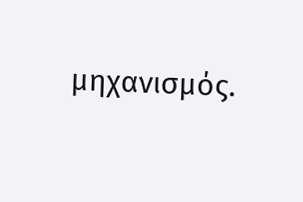μηχανισμός.